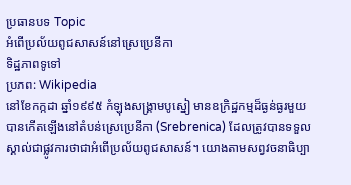ប្រធានបទ Topic
អំពើប្រល័យពូជសាសន៍នៅស្រេប្រេនីកា
ទិដ្ឋភាពទូទៅ
ប្រភព: Wikipedia
នៅខែកក្កដា ឆ្នាំ១៩៩៥ កំឡុងសង្រ្គាមបូស្នៀ មានឧក្រិដ្ឋកម្មដ៏ធ្ងន់ធ្ងរមួយបានកើតឡើងនៅតំបន់ស្រេប្រេនីកា (Srebrenica) ដែលត្រូវបានទទួលស្គាល់ជាផ្លូវការថាជាអំពើប្រល័យពូជសាសន៍។ យោងតាមសព្វវចនាធិប្បា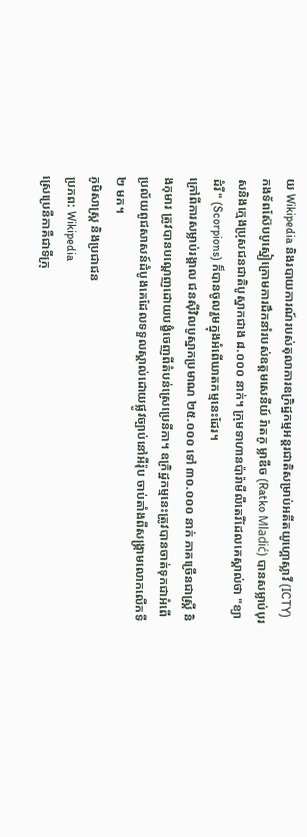យ Wikipedia និងរបាយការណ៍របស់តុលាការឧក្រិដ្ឋកម្មអន្តរជាតិសម្រាប់អតីតយូហ្គោស្លាវី (ICTY) កងទ័ពស៊ែបបូស្នៀក្រោមការដឹកនាំរបស់ឧត្តមសេនីយ៍ រ៉ាតកូ ម្លាឌីច (Ratko Mladić) បានសម្លាប់បុរសនិងក្មេងប្រុសជនជាតិបូស្នាកជាង ៨.០០០ នាក់។ ក្រុមទាហានប៉ារ៉ាមីលីតេរីដែលគេស្គាល់ថា "ខ្យាដំរី" (Scorpions) ក៏បានចូលរួមក្នុងអំពើឃាតកម្មនេះដែរ។
ក្រៅពីការសម្លាប់រង្គាល ជនស៊ីវិលបូស្នាកប្រមាណ ២៥.០០០ ទៅ ៣០.០០០ នាក់ ភាគច្រើនជាស្ត្រី និងកុមារ ត្រូវបានបណ្តេញដោយបង្ខំចេញពីតំបន់ស្រេប្រេនីកា។ ឧក្រិដ្ឋកម្មនេះត្រូវបានចាត់ទុកជាអំពើប្រល័យពូជសាសន៍ដំបូងគេដែលទទួលស្គាល់ដោយផ្លូវច្បាប់នៅអឺរ៉ុប ចាប់តាំងពីសង្រ្គាមលោកលើកទី២ មក។
ភូមិសាស្ត្រ និងប្រជាជន
ប្រភព: Wikipedia
ស្រេប្រេនីកាគឺជាទីក្រុ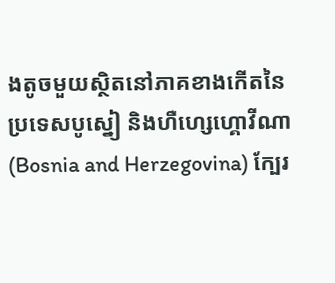ងតូចមួយស្ថិតនៅភាគខាងកើតនៃប្រទេសបូស្នៀ និងហឺហ្សេហ្គោវីណា (Bosnia and Herzegovina) ក្បែរ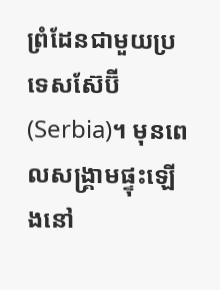ព្រំដែនជាមួយប្រទេសស៊ែប៊ី (Serbia)។ មុនពេលសង្រ្គាមផ្ទុះឡើងនៅ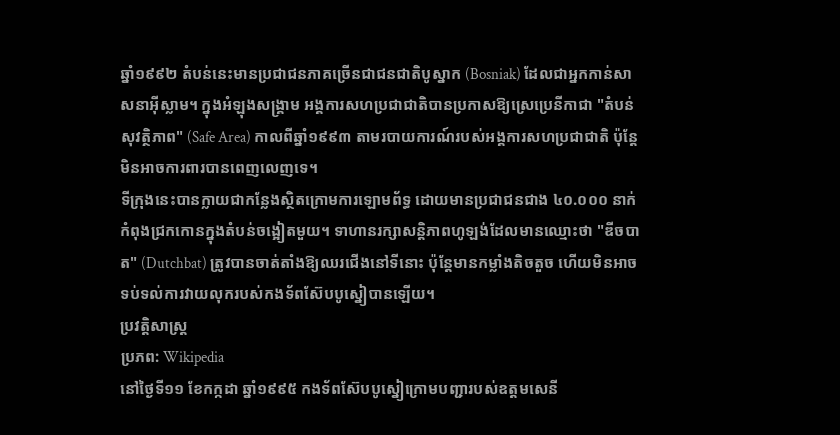ឆ្នាំ១៩៩២ តំបន់នេះមានប្រជាជនភាគច្រើនជាជនជាតិបូស្នាក (Bosniak) ដែលជាអ្នកកាន់សាសនាអ៊ីស្លាម។ ក្នុងអំឡុងសង្រ្គាម អង្គការសហប្រជាជាតិបានប្រកាសឱ្យស្រេប្រេនីកាជា "តំបន់សុវត្ថិភាព" (Safe Area) កាលពីឆ្នាំ១៩៩៣ តាមរបាយការណ៍របស់អង្គការសហប្រជាជាតិ ប៉ុន្តែមិនអាចការពារបានពេញលេញទេ។
ទីក្រុងនេះបានក្លាយជាកន្លែងស្ថិតក្រោមការឡោមព័ទ្ធ ដោយមានប្រជាជនជាង ៤០.០០០ នាក់កំពុងជ្រកកោនក្នុងតំបន់ចង្អៀតមួយ។ ទាហានរក្សាសន្តិភាពហូឡង់ដែលមានឈ្មោះថា "ឌីចបាត" (Dutchbat) ត្រូវបានចាត់តាំងឱ្យឈរជើងនៅទីនោះ ប៉ុន្តែមានកម្លាំងតិចតួច ហើយមិនអាចទប់ទល់ការវាយលុករបស់កងទ័ពស៊ែបបូស្នៀបានឡើយ។
ប្រវត្តិសាស្ត្រ
ប្រភព: Wikipedia
នៅថ្ងៃទី១១ ខែកក្កដា ឆ្នាំ១៩៩៥ កងទ័ពស៊ែបបូស្នៀក្រោមបញ្ជារបស់ឧត្តមសេនី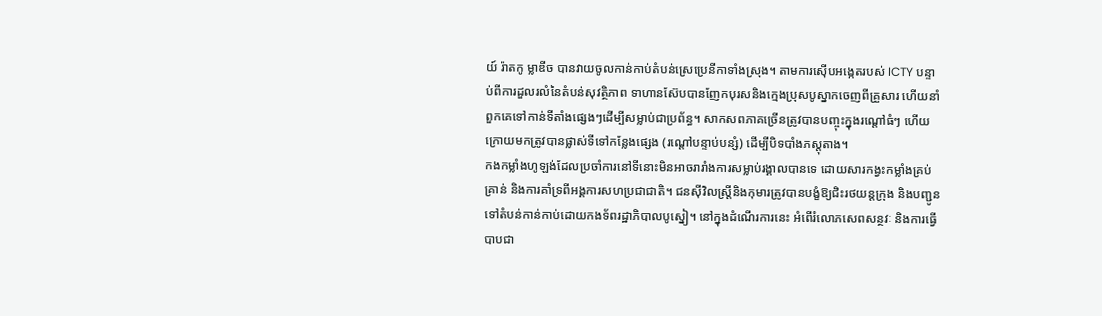យ៍ រ៉ាតកូ ម្លាឌីច បានវាយចូលកាន់កាប់តំបន់ស្រេប្រេនីកាទាំងស្រុង។ តាមការស៊ើបអង្កេតរបស់ ICTY បន្ទាប់ពីការដួលរលំនៃតំបន់សុវត្ថិភាព ទាហានស៊ែបបានញែកបុរសនិងក្មេងប្រុសបូស្នាកចេញពីគ្រួសារ ហើយនាំពួកគេទៅកាន់ទីតាំងផ្សេងៗដើម្បីសម្លាប់ជាប្រព័ន្ធ។ សាកសពភាគច្រើនត្រូវបានបញ្ចុះក្នុងរណ្តៅធំៗ ហើយក្រោយមកត្រូវបានផ្លាស់ទីទៅកន្លែងផ្សេង (រណ្តៅបន្ទាប់បន្សំ) ដើម្បីបិទបាំងភស្តុតាង។
កងកម្លាំងហូឡង់ដែលប្រចាំការនៅទីនោះមិនអាចរារាំងការសម្លាប់រង្គាលបានទេ ដោយសារកង្វះកម្លាំងគ្រប់គ្រាន់ និងការគាំទ្រពីអង្គការសហប្រជាជាតិ។ ជនស៊ីវិលស្ត្រីនិងកុមារត្រូវបានបង្ខំឱ្យជិះរថយន្តក្រុង និងបញ្ជូនទៅតំបន់កាន់កាប់ដោយកងទ័ពរដ្ឋាភិបាលបូស្នៀ។ នៅក្នុងដំណើរការនេះ អំពើរំលោភសេពសន្ថវៈ និងការធ្វើបាបជា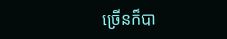ច្រើនក៏បា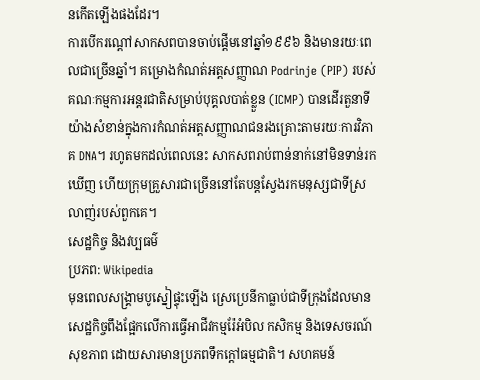នកើតឡើងផងដែរ។
ការបើករណ្តៅសាកសពបានចាប់ផ្តើមនៅឆ្នាំ១៩៩៦ និងមានរយៈពេលជាច្រើនឆ្នាំ។ គម្រោងកំណត់អត្តសញ្ញាណ Podrinje (PIP) របស់គណៈកម្មការអន្តរជាតិសម្រាប់បុគ្គលបាត់ខ្លួន (ICMP) បានដើរតួនាទីយ៉ាងសំខាន់ក្នុងការកំណត់អត្តសញ្ញាណជនរងគ្រោះតាមរយៈការវិភាគ DNA។ រហូតមកដល់ពេលនេះ សាកសពរាប់ពាន់នាក់នៅមិនទាន់រកឃើញ ហើយក្រុមគ្រួសារជាច្រើននៅតែបន្តស្វែងរកមនុស្សជាទីស្រលាញ់របស់ពួកគេ។
សេដ្ឋកិច្ច និងវប្បធម៌
ប្រភព: Wikipedia
មុនពេលសង្រ្គាមបូស្នៀផ្ទុះឡើង ស្រេប្រេនីកាធ្លាប់ជាទីក្រុងដែលមានសេដ្ឋកិច្ចពឹងផ្អែកលើការធ្វើអាជីវកម្មរ៉ែអំបិល កសិកម្ម និងទេសចរណ៍សុខភាព ដោយសារមានប្រភពទឹកក្ដៅធម្មជាតិ។ សហគមន៍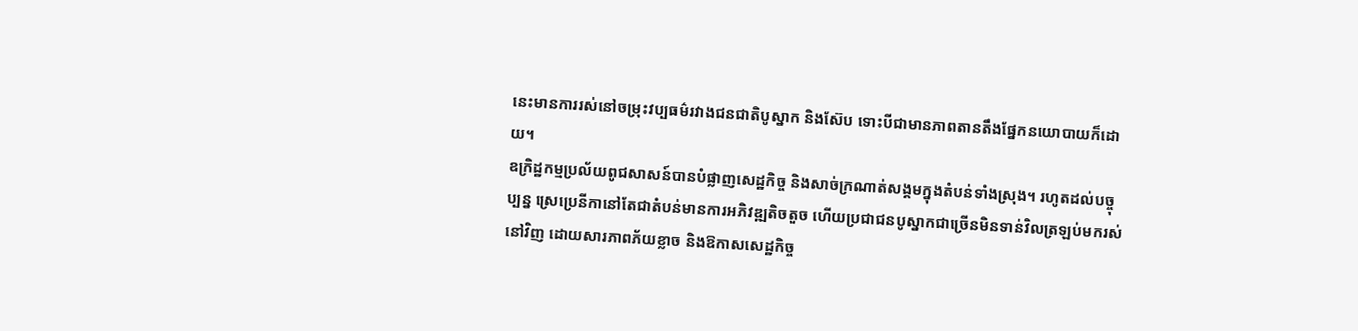នេះមានការរស់នៅចម្រុះវប្បធម៌រវាងជនជាតិបូស្នាក និងស៊ែប ទោះបីជាមានភាពតានតឹងផ្នែកនយោបាយក៏ដោយ។
ឧក្រិដ្ឋកម្មប្រល័យពូជសាសន៍បានបំផ្លាញសេដ្ឋកិច្ច និងសាច់ក្រណាត់សង្គមក្នុងតំបន់ទាំងស្រុង។ រហូតដល់បច្ចុប្បន្ន ស្រេប្រេនីកានៅតែជាតំបន់មានការអភិវឌ្ឍតិចតួច ហើយប្រជាជនបូស្នាកជាច្រើនមិនទាន់វិលត្រឡប់មករស់នៅវិញ ដោយសារភាពភ័យខ្លាច និងឱកាសសេដ្ឋកិច្ច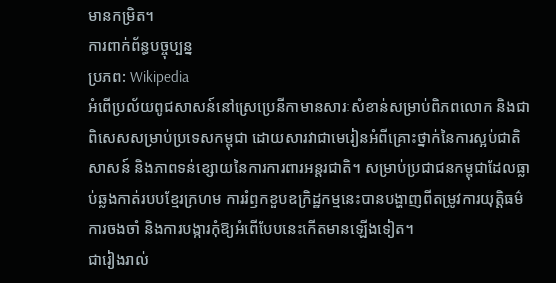មានកម្រិត។
ការពាក់ព័ន្ធបច្ចុប្បន្ន
ប្រភព: Wikipedia
អំពើប្រល័យពូជសាសន៍នៅស្រេប្រេនីកាមានសារៈសំខាន់សម្រាប់ពិភពលោក និងជាពិសេសសម្រាប់ប្រទេសកម្ពុជា ដោយសារវាជាមេរៀនអំពីគ្រោះថ្នាក់នៃការស្អប់ជាតិសាសន៍ និងភាពទន់ខ្សោយនៃការការពារអន្តរជាតិ។ សម្រាប់ប្រជាជនកម្ពុជាដែលធ្លាប់ឆ្លងកាត់របបខ្មែរក្រហម ការរំឭកខួបឧក្រិដ្ឋកម្មនេះបានបង្ហាញពីតម្រូវការយុត្តិធម៌ ការចងចាំ និងការបង្ការកុំឱ្យអំពើបែបនេះកើតមានឡើងទៀត។
ជារៀងរាល់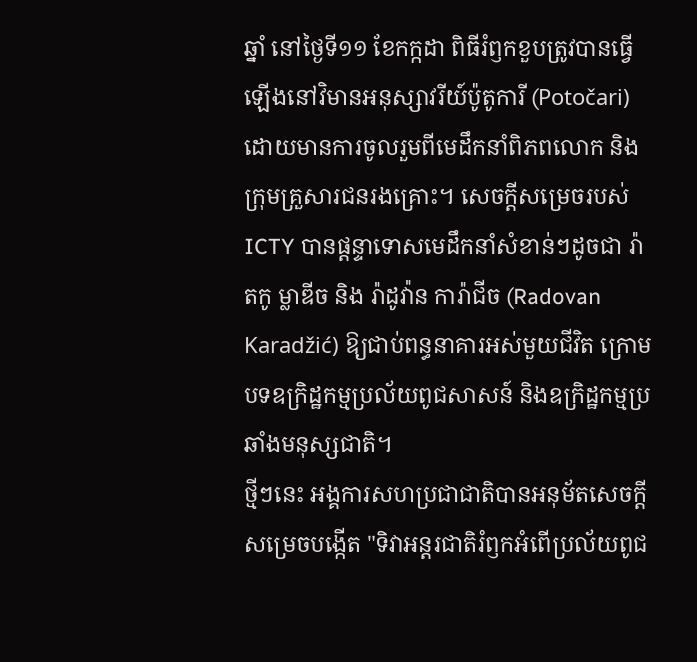ឆ្នាំ នៅថ្ងៃទី១១ ខែកក្កដា ពិធីរំឭកខួបត្រូវបានធ្វើឡើងនៅវិមានអនុស្សាវរីយ៍ប៉ូតូការី (Potočari) ដោយមានការចូលរួមពីមេដឹកនាំពិភពលោក និងក្រុមគ្រួសារជនរងគ្រោះ។ សេចក្តីសម្រេចរបស់ ICTY បានផ្តន្ទាទោសមេដឹកនាំសំខាន់ៗដូចជា រ៉ាតកូ ម្លាឌីច និង រ៉ាដូវ៉ាន ការ៉ាជីច (Radovan Karadžić) ឱ្យជាប់ពន្ធនាគារអស់មួយជីវិត ក្រោមបទឧក្រិដ្ឋកម្មប្រល័យពូជសាសន៍ និងឧក្រិដ្ឋកម្មប្រឆាំងមនុស្សជាតិ។
ថ្មីៗនេះ អង្គការសហប្រជាជាតិបានអនុម័តសេចក្តីសម្រេចបង្កើត "ទិវាអន្តរជាតិរំឭកអំពើប្រល័យពូជ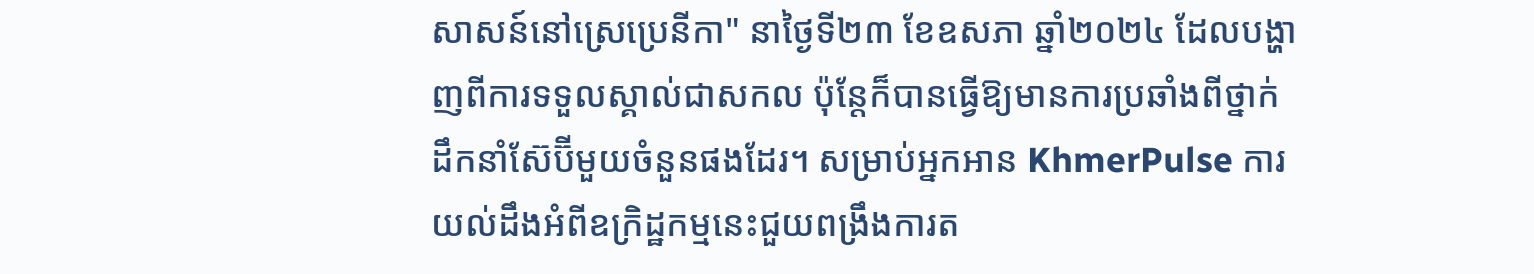សាសន៍នៅស្រេប្រេនីកា" នាថ្ងៃទី២៣ ខែឧសភា ឆ្នាំ២០២៤ ដែលបង្ហាញពីការទទួលស្គាល់ជាសកល ប៉ុន្តែក៏បានធ្វើឱ្យមានការប្រឆាំងពីថ្នាក់ដឹកនាំស៊ែប៊ីមួយចំនួនផងដែរ។ សម្រាប់អ្នកអាន KhmerPulse ការយល់ដឹងអំពីឧក្រិដ្ឋកម្មនេះជួយពង្រឹងការត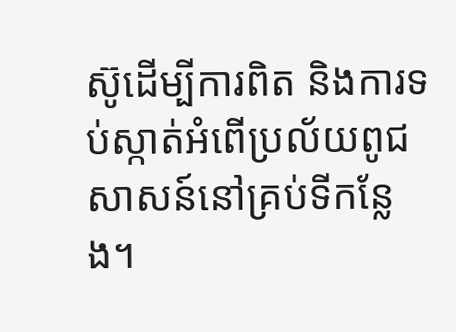ស៊ូដើម្បីការពិត និងការទប់ស្កាត់អំពើប្រល័យពូជសាសន៍នៅគ្រប់ទីកន្លែង។